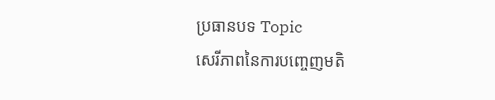ប្រធានបទ Topic
សេរីភាពនៃការបញ្ចេញមតិ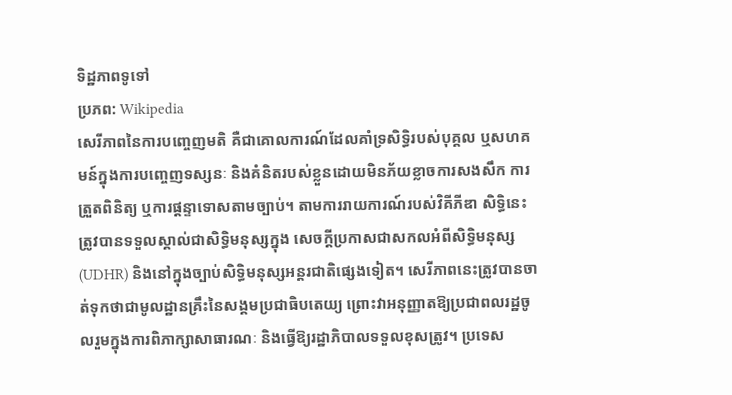ទិដ្ឋភាពទូទៅ
ប្រភព: Wikipedia
សេរីភាពនៃការបញ្ចេញមតិ គឺជាគោលការណ៍ដែលគាំទ្រសិទ្ធិរបស់បុគ្គល ឬសហគមន៍ក្នុងការបញ្ចេញទស្សនៈ និងគំនិតរបស់ខ្លួនដោយមិនភ័យខ្លាចការសងសឹក ការត្រួតពិនិត្យ ឬការផ្តន្ទាទោសតាមច្បាប់។ តាមការរាយការណ៍របស់វិគីភីឌា សិទ្ធិនេះត្រូវបានទទួលស្គាល់ជាសិទ្ធិមនុស្សក្នុង សេចក្តីប្រកាសជាសកលអំពីសិទ្ធិមនុស្ស (UDHR) និងនៅក្នុងច្បាប់សិទ្ធិមនុស្សអន្តរជាតិផ្សេងទៀត។ សេរីភាពនេះត្រូវបានចាត់ទុកថាជាមូលដ្ឋានគ្រឹះនៃសង្គមប្រជាធិបតេយ្យ ព្រោះវាអនុញ្ញាតឱ្យប្រជាពលរដ្ឋចូលរួមក្នុងការពិភាក្សាសាធារណៈ និងធ្វើឱ្យរដ្ឋាភិបាលទទួលខុសត្រូវ។ ប្រទេស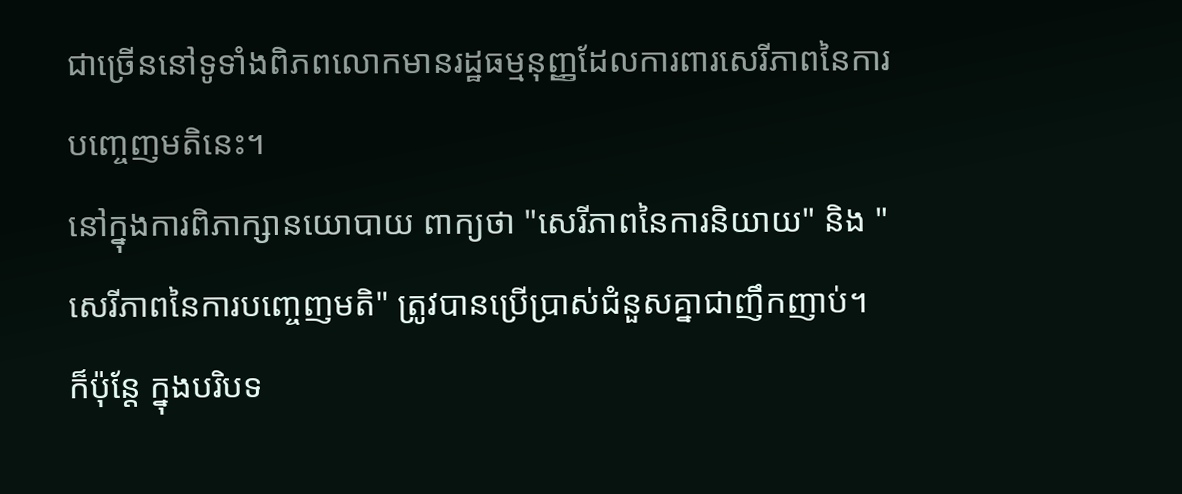ជាច្រើននៅទូទាំងពិភពលោកមានរដ្ឋធម្មនុញ្ញដែលការពារសេរីភាពនៃការបញ្ចេញមតិនេះ។
នៅក្នុងការពិភាក្សានយោបាយ ពាក្យថា "សេរីភាពនៃការនិយាយ" និង "សេរីភាពនៃការបញ្ចេញមតិ" ត្រូវបានប្រើប្រាស់ជំនួសគ្នាជាញឹកញាប់។ ក៏ប៉ុន្តែ ក្នុងបរិបទ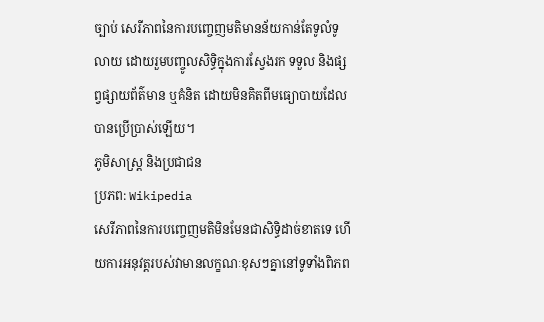ច្បាប់ សេរីភាពនៃការបញ្ចេញមតិមានន័យកាន់តែទូលំទូលាយ ដោយរួមបញ្ចូលសិទ្ធិក្នុងការស្វែងរក ទទួល និងផ្សព្វផ្សាយព័ត៌មាន ឬគំនិត ដោយមិនគិតពីមធ្យោបាយដែលបានប្រើប្រាស់ឡើយ។
ភូមិសាស្ត្រ និងប្រជាជន
ប្រភព: Wikipedia
សេរីភាពនៃការបញ្ចេញមតិមិនមែនជាសិទ្ធិដាច់ខាតទេ ហើយការអនុវត្តរបស់វាមានលក្ខណៈខុសៗគ្នានៅទូទាំងពិភព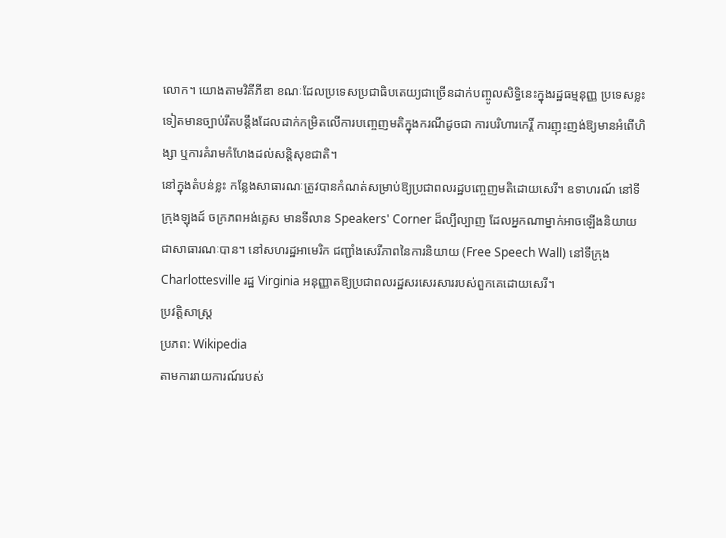លោក។ យោងតាមវិគីភីឌា ខណៈដែលប្រទេសប្រជាធិបតេយ្យជាច្រើនដាក់បញ្ចូលសិទ្ធិនេះក្នុងរដ្ឋធម្មនុញ្ញ ប្រទេសខ្លះទៀតមានច្បាប់រឹតបន្តឹងដែលដាក់កម្រិតលើការបញ្ចេញមតិក្នុងករណីដូចជា ការបរិហារកេរ្តិ៍ ការញុះញង់ឱ្យមានអំពើហិង្សា ឬការគំរាមកំហែងដល់សន្តិសុខជាតិ។
នៅក្នុងតំបន់ខ្លះ កន្លែងសាធារណៈត្រូវបានកំណត់សម្រាប់ឱ្យប្រជាពលរដ្ឋបញ្ចេញមតិដោយសេរី។ ឧទាហរណ៍ នៅទីក្រុងឡុងដ៍ ចក្រភពអង់គ្លេស មានទីលាន Speakers' Corner ដ៏ល្បីល្បាញ ដែលអ្នកណាម្នាក់អាចឡើងនិយាយជាសាធារណៈបាន។ នៅសហរដ្ឋអាមេរិក ជញ្ជាំងសេរីភាពនៃការនិយាយ (Free Speech Wall) នៅទីក្រុង Charlottesville រដ្ឋ Virginia អនុញ្ញាតឱ្យប្រជាពលរដ្ឋសរសេរសាររបស់ពួកគេដោយសេរី។
ប្រវត្តិសាស្ត្រ
ប្រភព: Wikipedia
តាមការរាយការណ៍របស់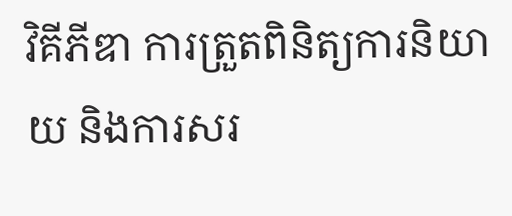វិគីភីឌា ការត្រួតពិនិត្យការនិយាយ និងការសរ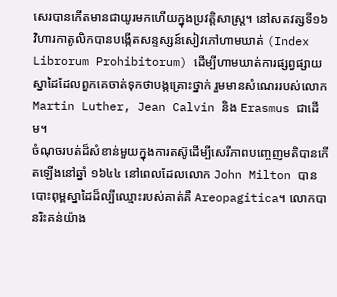សេរបានកើតមានជាយូរមកហើយក្នុងប្រវត្តិសាស្ត្រ។ នៅសតវត្សទី១៦ វិហារកាតូលិកបានបង្កើតសន្ទស្សន៍សៀវភៅហាមឃាត់ (Index Librorum Prohibitorum) ដើម្បីហាមឃាត់ការផ្សព្វផ្សាយស្នាដៃដែលពួកគេចាត់ទុកថាបង្កគ្រោះថ្នាក់ រួមមានសំណេររបស់លោក Martin Luther, Jean Calvin និង Erasmus ជាដើម។
ចំណុចរបត់ដ៏សំខាន់មួយក្នុងការតស៊ូដើម្បីសេរីភាពបញ្ចេញមតិបានកើតឡើងនៅឆ្នាំ ១៦៤៤ នៅពេលដែលលោក John Milton បានបោះពុម្ពស្នាដៃដ៏ល្បីឈ្មោះរបស់គាត់គឺ Areopagitica។ លោកបានរិះគន់យ៉ាង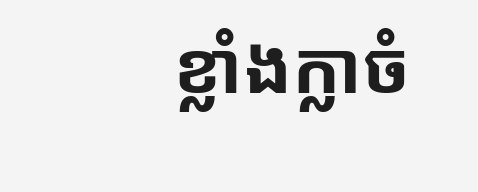ខ្លាំងក្លាចំ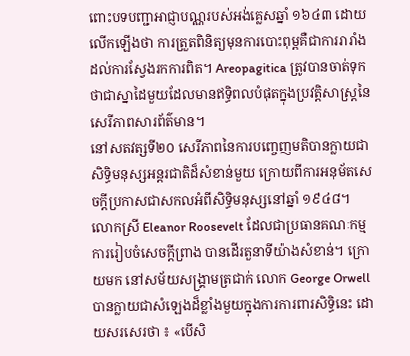ពោះបទបញ្ជាអាជ្ញាបណ្ណរបស់អង់គ្លេសឆ្នាំ ១៦៤៣ ដោយលើកឡើងថា ការត្រួតពិនិត្យមុនការបោះពុម្ពគឺជាការរារាំងដល់ការស្វែងរកការពិត។ Areopagitica ត្រូវបានចាត់ទុកថាជាស្នាដៃមួយដែលមានឥទ្ធិពលបំផុតក្នុងប្រវត្តិសាស្ត្រនៃសេរីភាពសារព័ត៌មាន។
នៅសតវត្សទី២០ សេរីភាពនៃការបញ្ចេញមតិបានក្លាយជាសិទ្ធិមនុស្សអន្តរជាតិដ៏សំខាន់មួយ ក្រោយពីការអនុម័តសេចក្តីប្រកាសជាសកលអំពីសិទ្ធិមនុស្សនៅឆ្នាំ ១៩៤៨។ លោកស្រី Eleanor Roosevelt ដែលជាប្រធានគណៈកម្មការរៀបចំសេចក្តីព្រាង បានដើរតួនាទីយ៉ាងសំខាន់។ ក្រោយមក នៅសម័យសង្គ្រាមត្រជាក់ លោក George Orwell បានក្លាយជាសំឡេងដ៏ខ្លាំងមួយក្នុងការការពារសិទ្ធិនេះ ដោយសរសេរថា ៖ «បើសិ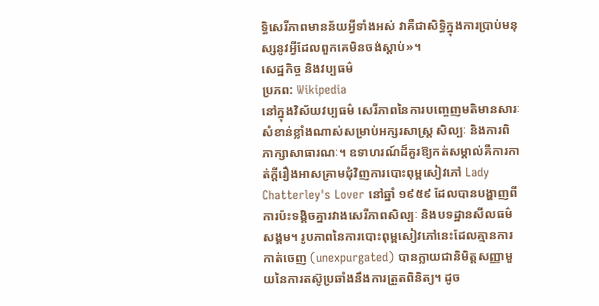ទ្ធិសេរីភាពមានន័យអ្វីទាំងអស់ វាគឺជាសិទ្ធិក្នុងការប្រាប់មនុស្សនូវអ្វីដែលពួកគេមិនចង់ស្តាប់»។
សេដ្ឋកិច្ច និងវប្បធម៌
ប្រភព: Wikipedia
នៅក្នុងវិស័យវប្បធម៌ សេរីភាពនៃការបញ្ចេញមតិមានសារៈសំខាន់ខ្លាំងណាស់សម្រាប់អក្សរសាស្ត្រ សិល្បៈ និងការពិភាក្សាសាធារណៈ។ ឧទាហរណ៍ដ៏គួរឱ្យកត់សម្គាល់គឺការកាត់ក្តីរឿងអាសគ្រាមជុំវិញការបោះពុម្ពសៀវភៅ Lady Chatterley's Lover នៅឆ្នាំ ១៩៥៩ ដែលបានបង្ហាញពីការប៉ះទង្គិចគ្នារវាងសេរីភាពសិល្បៈ និងបទដ្ឋានសីលធម៌សង្គម។ រូបភាពនៃការបោះពុម្ពសៀវភៅនេះដែលគ្មានការកាត់ចេញ (unexpurgated) បានក្លាយជានិមិត្តសញ្ញាមួយនៃការតស៊ូប្រឆាំងនឹងការត្រួតពិនិត្យ។ ដូច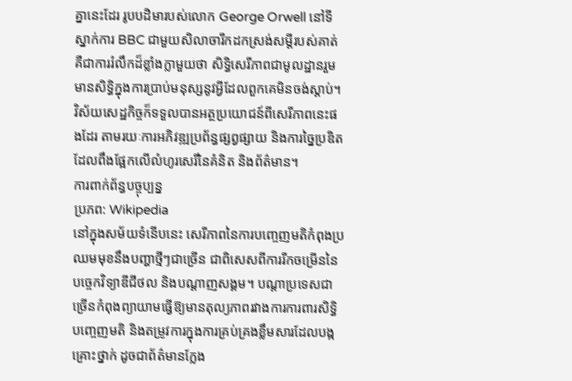គ្នានេះដែរ រូបបដិមារបស់លោក George Orwell នៅទីស្នាក់ការ BBC ជាមួយសិលាចារឹកដកស្រង់សម្តីរបស់គាត់ គឺជាការរំលឹកដ៏ខ្លាំងក្លាមួយថា សិទ្ធិសេរីភាពជាមូលដ្ឋានរួមមានសិទ្ធិក្នុងការប្រាប់មនុស្សនូវអ្វីដែលពួកគេមិនចង់ស្តាប់។ វិស័យសេដ្ឋកិច្ចក៏ទទួលបានអត្ថប្រយោជន៍ពីសេរីភាពនេះផងដែរ តាមរយៈការអភិវឌ្ឍប្រព័ន្ធផ្សព្វផ្សាយ និងការច្នៃប្រឌិត ដែលពឹងផ្អែកលើលំហូរសេរីនៃគំនិត និងព័ត៌មាន។
ការពាក់ព័ន្ធបច្ចុប្បន្ន
ប្រភព: Wikipedia
នៅក្នុងសម័យទំនើបនេះ សេរីភាពនៃការបញ្ចេញមតិកំពុងប្រឈមមុខនឹងបញ្ហាថ្មីៗជាច្រើន ជាពិសេសពីការរីកចម្រើននៃបច្ចេកវិទ្យាឌីជីថល និងបណ្តាញសង្គម។ បណ្តាប្រទេសជាច្រើនកំពុងព្យាយាមធ្វើឱ្យមានតុល្យភាពរវាងការការពារសិទ្ធិបញ្ចេញមតិ និងតម្រូវការក្នុងការគ្រប់គ្រងខ្លឹមសារដែលបង្កគ្រោះថ្នាក់ ដូចជាព័ត៌មានក្លែង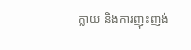ក្លាយ និងការញុះញង់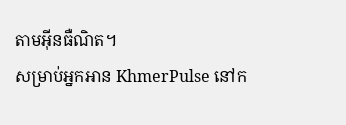តាមអ៊ីនធឺណិត។
សម្រាប់អ្នកអាន KhmerPulse នៅក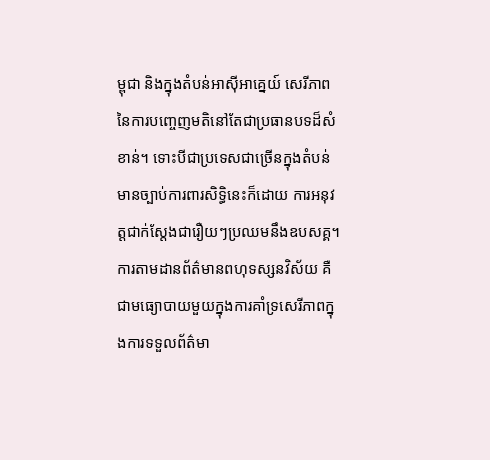ម្ពុជា និងក្នុងតំបន់អាស៊ីអាគ្នេយ៍ សេរីភាពនៃការបញ្ចេញមតិនៅតែជាប្រធានបទដ៏សំខាន់។ ទោះបីជាប្រទេសជាច្រើនក្នុងតំបន់មានច្បាប់ការពារសិទ្ធិនេះក៏ដោយ ការអនុវត្តជាក់ស្តែងជារឿយៗប្រឈមនឹងឧបសគ្គ។ ការតាមដានព័ត៌មានពហុទស្សនវិស័យ គឺជាមធ្យោបាយមួយក្នុងការគាំទ្រសេរីភាពក្នុងការទទួលព័ត៌មា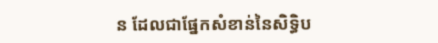ន ដែលជាផ្នែកសំខាន់នៃសិទ្ធិប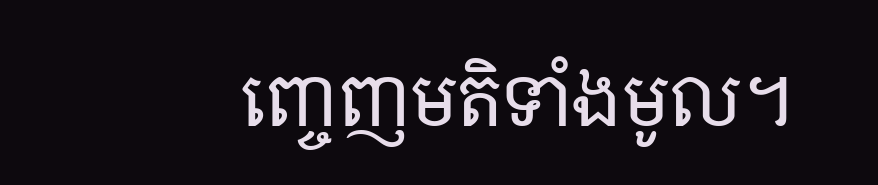ញ្ចេញមតិទាំងមូល។